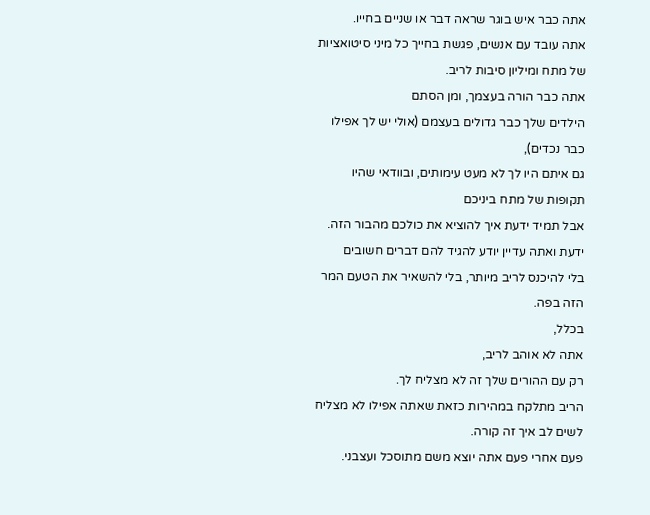אתה כבר איש בוגר שראה דבר או שניים בחייו.
אתה עובד עם אנשים, פגשת בחייך כל מיני סיטואציות של מתח ומיליון סיבות לריב.
אתה כבר הורה בעצמך, ומן הסתם
הילדים שלך כבר גדולים בעצמם (אולי יש לך אפילו כבר נכדים),
גם איתם היו לך לא מעט עימותים, ובוודאי שהיו תקופות של מתח ביניכם
אבל תמיד ידעת איך להוציא את כולכם מהבור הזה.
ידעת ואתה עדיין יודע להגיד להם דברים חשובים
בלי להיכנס לריב מיותר, בלי להשאיר את הטעם המר הזה בפה.
בכלל,
אתה לא אוהב לריב,
רק עם ההורים שלך זה לא מצליח לך.
הריב מתלקח במהירות כזאת שאתה אפילו לא מצליח לשים לב איך זה קורה.
פעם אחרי פעם אתה יוצא משם מתוסכל ועצבני.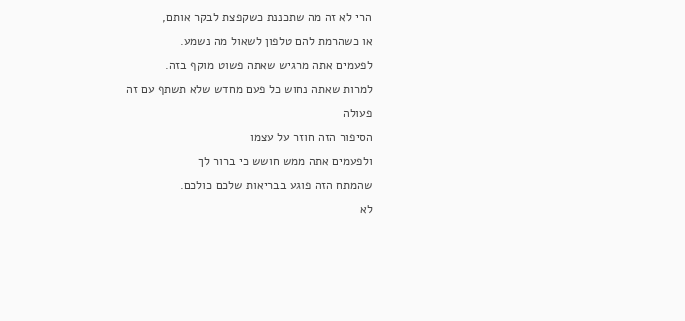הרי לא זה מה שתכננת כשקפצת לבקר אותם,
או כשהרמת להם טלפון לשאול מה נשמע.
לפעמים אתה מרגיש שאתה פשוט מוקף בזה.
למרות שאתה נחוש כל פעם מחדש שלא תשתף עם זה פעולה
הסיפור הזה חוזר על עצמו
ולפעמים אתה ממש חושש כי ברור לך
שהמתח הזה פוגע בבריאות שלכם כולכם.
לא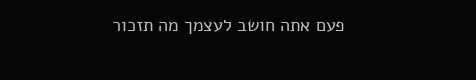פעם אתה חושב לעצמך מה תזכור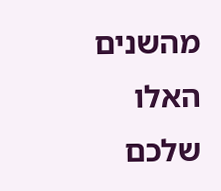מהשנים האלו שלכם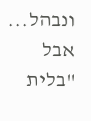ונבהל...
אבל "בלית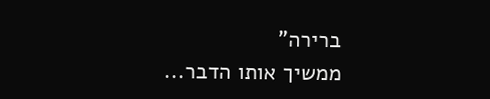ברירה"
ממשיך אותו הדבר...